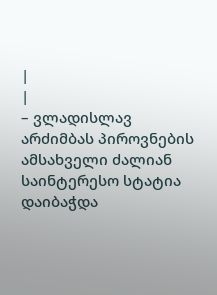|
|
– ვლადისლავ არძიმბას პიროვნების ამსახველი ძალიან საინტერესო სტატია დაიბაჭდა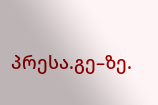პრესა.გე–ზე.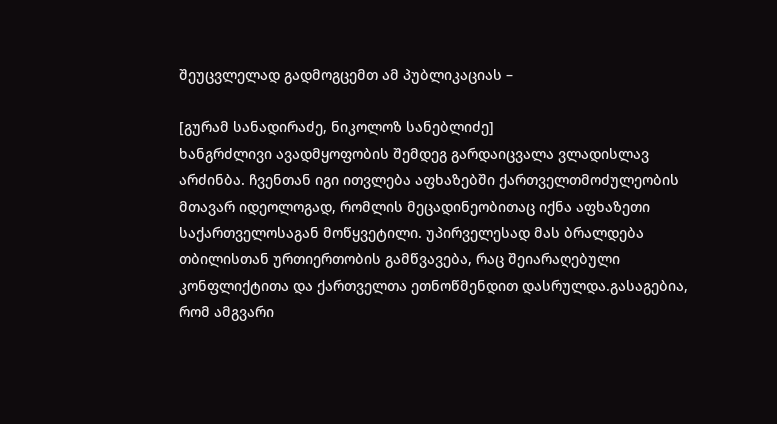შეუცვლელად გადმოგცემთ ამ პუბლიკაციას –

[გურამ სანადირაძე, ნიკოლოზ სანებლიძე]
ხანგრძლივი ავადმყოფობის შემდეგ გარდაიცვალა ვლადისლავ არძინბა. ჩვენთან იგი ითვლება აფხაზებში ქართველთმოძულეობის მთავარ იდეოლოგად, რომლის მეცადინეობითაც იქნა აფხაზეთი საქართველოსაგან მოწყვეტილი. უპირველესად მას ბრალდება თბილისთან ურთიერთობის გამწვავება, რაც შეიარაღებული კონფლიქტითა და ქართველთა ეთნოწმენდით დასრულდა.გასაგებია, რომ ამგვარი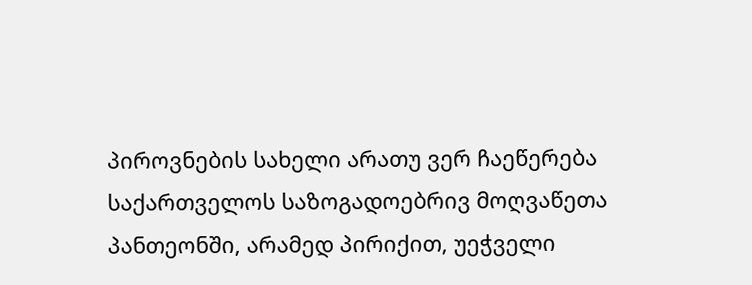პიროვნების სახელი არათუ ვერ ჩაეწერება საქართველოს საზოგადოებრივ მოღვაწეთა პანთეონში, არამედ პირიქით, უეჭველი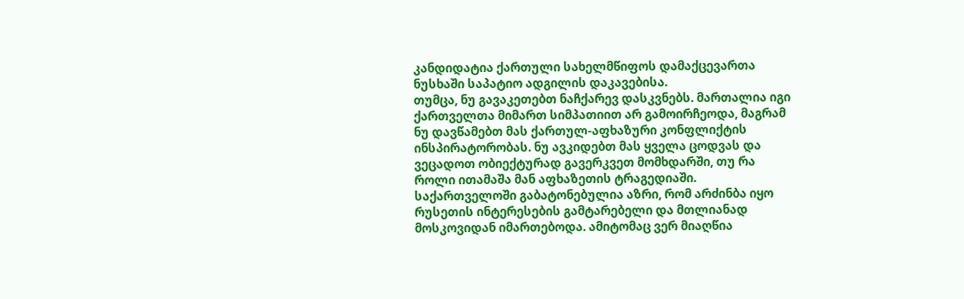კანდიდატია ქართული სახელმწიფოს დამაქცევართა ნუსხაში საპატიო ადგილის დაკავებისა.
თუმცა, ნუ გავაკეთებთ ნაჩქარევ დასკვნებს. მართალია იგი ქართველთა მიმართ სიმპათიით არ გამოირჩეოდა, მაგრამ ნუ დავწამებთ მას ქართულ-აფხაზური კონფლიქტის ინსპირატორობას. ნუ ავკიდებთ მას ყველა ცოდვას და ვეცადოთ ობიექტურად გავერკვეთ მომხდარში, თუ რა როლი ითამაშა მან აფხაზეთის ტრაგედიაში.
საქართველოში გაბატონებულია აზრი, რომ არძინბა იყო რუსეთის ინტერესების გამტარებელი და მთლიანად მოსკოვიდან იმართებოდა. ამიტომაც ვერ მიაღწია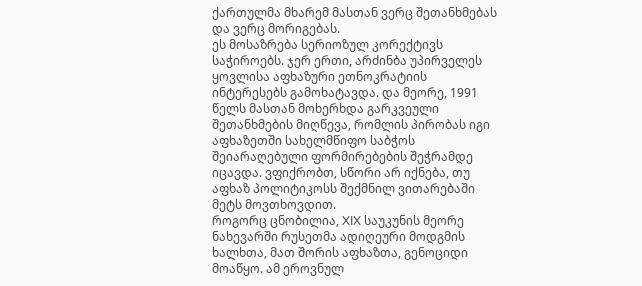ქართულმა მხარემ მასთან ვერც შეთანხმებას და ვერც მორიგებას.
ეს მოსაზრება სერიოზულ კორექტივს საჭიროებს. ჯერ ერთი, არძინბა უპირველეს ყოვლისა აფხაზური ეთნოკრატიის ინტერესებს გამოხატავდა. და მეორე, 1991 წელს მასთან მოხერხდა გარკვეული შეთანხმების მიღწევა, რომლის პირობას იგი აფხაზეთში სახელმწიფო საბჭოს შეიარაღებული ფორმირებების შეჭრამდე იცავდა. ვფიქრობთ, სწორი არ იქნება, თუ აფხაზ პოლიტიკოსს შექმნილ ვითარებაში მეტს მოვთხოვდით.
როგორც ცნობილია, XIX საუკუნის მეორე ნახევარში რუსეთმა ადიღეური მოდგმის ხალხთა, მათ შორის აფხაზთა, გენოციდი მოაწყო. ამ ეროვნულ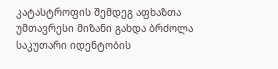კატასტროფის შემდეგ აფხაზთა უმთავრესი მიზანი გახდა ბრძოლა საკუთარი იდენტობის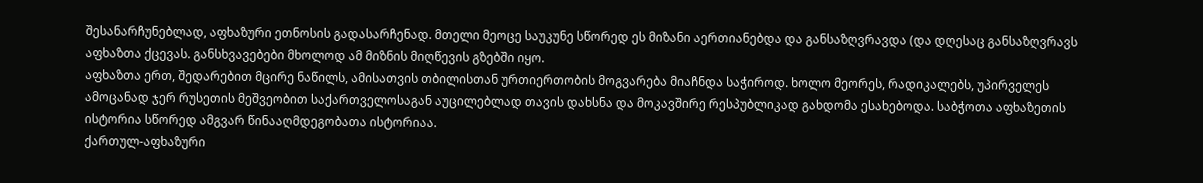შესანარჩუნებლად, აფხაზური ეთნოსის გადასარჩენად. მთელი მეოცე საუკუნე სწორედ ეს მიზანი აერთიანებდა და განსაზღვრავდა (და დღესაც განსაზღვრავს აფხაზთა ქცევას. განსხვავებები მხოლოდ ამ მიზნის მიღწევის გზებში იყო.
აფხაზთა ერთ, შედარებით მცირე ნაწილს, ამისათვის თბილისთან ურთიერთობის მოგვარება მიაჩნდა საჭიროდ. ხოლო მეორეს, რადიკალებს, უპირველეს ამოცანად ჯერ რუსეთის მეშვეობით საქართველოსაგან აუცილებლად თავის დახსნა და მოკავშირე რესპუბლიკად გახდომა ესახებოდა. საბჭოთა აფხაზეთის ისტორია სწორედ ამგვარ წინააღმდეგობათა ისტორიაა.
ქართულ-აფხაზური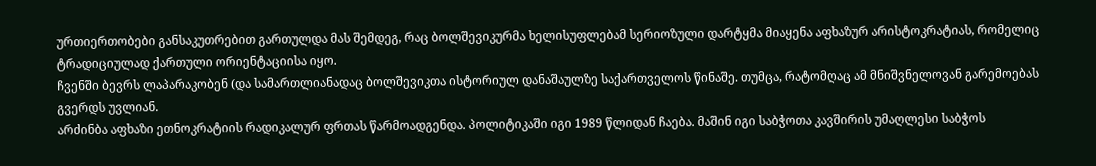ურთიერთობები განსაკუთრებით გართულდა მას შემდეგ, რაც ბოლშევიკურმა ხელისუფლებამ სერიოზული დარტყმა მიაყენა აფხაზურ არისტოკრატიას, რომელიც ტრადიციულად ქართული ორიენტაციისა იყო.
ჩვენში ბევრს ლაპარაკობენ (და სამართლიანადაც ბოლშევიკთა ისტორიულ დანაშაულზე საქართველოს წინაშე. თუმცა, რატომღაც ამ მნიშვნელოვან გარემოებას გვერდს უვლიან.
არძინბა აფხაზი ეთნოკრატიის რადიკალურ ფრთას წარმოადგენდა. პოლიტიკაში იგი 1989 წლიდან ჩაება. მაშინ იგი საბჭოთა კავშირის უმაღლესი საბჭოს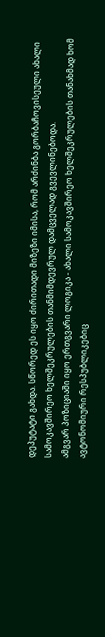დეპუტატი გახდა. სწორედ ეს იყო ძირითადი მიზეზი იმისა, რომ არძინბა გორბაჩოვისეული ახალი სამოკავშირეო ხელშეკრულების თანმიმდევრულ დამცველად გვევლინებოდა.
ამგვარ პოზიციაში იყო ერთგვარი ლოგიკა - ახალი სამოკავშირეო ხელშეკრულების თანახმად ხომ ავტონომიური რესპუბლიკებიც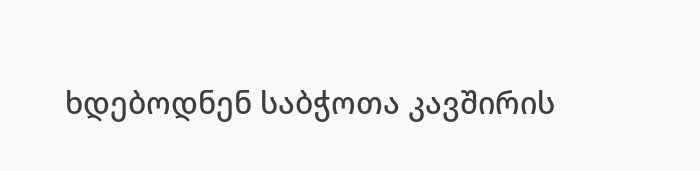ხდებოდნენ საბჭოთა კავშირის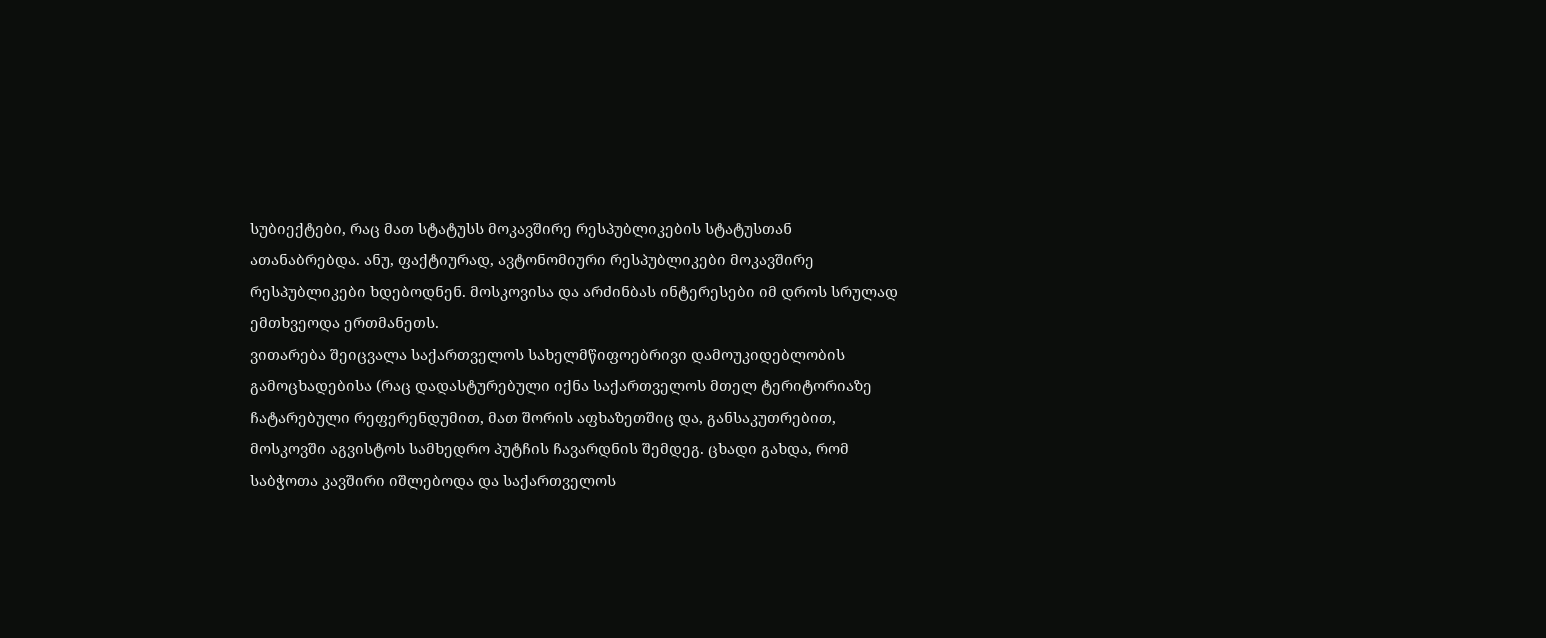სუბიექტები, რაც მათ სტატუსს მოკავშირე რესპუბლიკების სტატუსთან ათანაბრებდა. ანუ, ფაქტიურად, ავტონომიური რესპუბლიკები მოკავშირე რესპუბლიკები ხდებოდნენ. მოსკოვისა და არძინბას ინტერესები იმ დროს სრულად ემთხვეოდა ერთმანეთს.
ვითარება შეიცვალა საქართველოს სახელმწიფოებრივი დამოუკიდებლობის გამოცხადებისა (რაც დადასტურებული იქნა საქართველოს მთელ ტერიტორიაზე ჩატარებული რეფერენდუმით, მათ შორის აფხაზეთშიც და, განსაკუთრებით, მოსკოვში აგვისტოს სამხედრო პუტჩის ჩავარდნის შემდეგ. ცხადი გახდა, რომ საბჭოთა კავშირი იშლებოდა და საქართველოს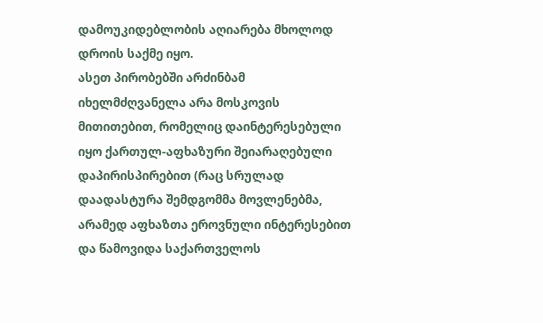დამოუკიდებლობის აღიარება მხოლოდ დროის საქმე იყო.
ასეთ პირობებში არძინბამ იხელმძღვანელა არა მოსკოვის მითითებით, რომელიც დაინტერესებული იყო ქართულ-აფხაზური შეიარაღებული დაპირისპირებით (რაც სრულად დაადასტურა შემდგომმა მოვლენებმა, არამედ აფხაზთა ეროვნული ინტერესებით და წამოვიდა საქართველოს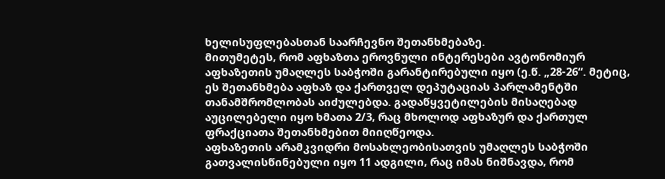ხელისუფლებასთან საარჩევნო შეთანხმებაზე.
მითუმეტეს, რომ აფხაზთა ეროვნული ინტერესები ავტონომიურ აფხაზეთის უმაღლეს საბჭოში გარანტირებული იყო (ე.წ. „28-26“. მეტიც, ეს შეთანხმება აფხაზ და ქართველ დეპუტაციას პარლამენტში თანამშრომლობას აიძულებდა. გადაწყვეტილების მისაღებად აუცილებელი იყო ხმათა 2/3, რაც მხოლოდ აფხაზურ და ქართულ ფრაქციათა შეთანხმებით მიიღწეოდა.
აფხაზეთის არამკვიდრი მოსახლეობისათვის უმაღლეს საბჭოში გათვალისწინებული იყო 11 ადგილი, რაც იმას ნიშნავდა, რომ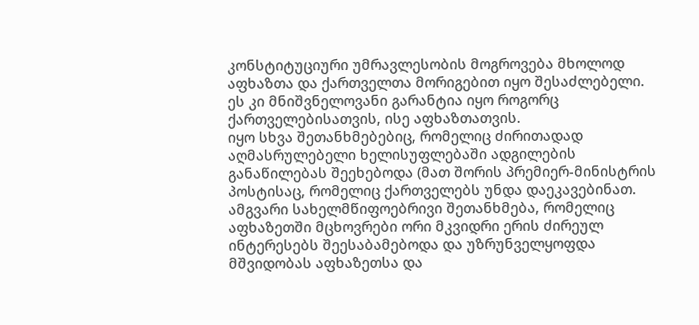კონსტიტუციური უმრავლესობის მოგროვება მხოლოდ აფხაზთა და ქართველთა მორიგებით იყო შესაძლებელი. ეს კი მნიშვნელოვანი გარანტია იყო როგორც ქართველებისათვის, ისე აფხაზთათვის.
იყო სხვა შეთანხმებებიც, რომელიც ძირითადად აღმასრულებელი ხელისუფლებაში ადგილების განაწილებას შეეხებოდა (მათ შორის პრემიერ-მინისტრის პოსტისაც, რომელიც ქართველებს უნდა დაეკავებინათ.
ამგვარი სახელმწიფოებრივი შეთანხმება, რომელიც აფხაზეთში მცხოვრები ორი მკვიდრი ერის ძირეულ ინტერესებს შეესაბამებოდა და უზრუნველყოფდა მშვიდობას აფხაზეთსა და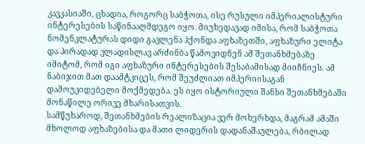კავკასიაში, ცხადია, როგორც საბჭოთა, ისე რუსული იმპერიალისტური ინტერესების საწინააღმდეგო იყო. მიუხედავად იმისა, რომ საბჭოთა ნომენკლატურას დიდი გავლენა ჰქონდა აფხაზეთში, აფხაზური ელიტა და პირადად ვლადისლავ არძინბა წამოვიდნენ ამ შეთანხმებაზე იმიტომ, რომ იგი აფხაზური ინტერესების შესაბამისად მიიჩნიეს. ამ ნაბიჯით მათ დაამტკიცეს, რომ შეუძლიათ იმპერიისაგან დამოუკიდებელი მოქმედება. ეს იყო ისტორიული შანსი შეთანხმებაში მონაწილე ორივე მხარისათვის.
სამწუხაროდ, შეთანხმების რეალიზაცია ვერ მოხერხდა, მაგრამ ამაში მხოლოდ აფხაზებისა და მათი ლიდერის დადანაშაულება, რბილად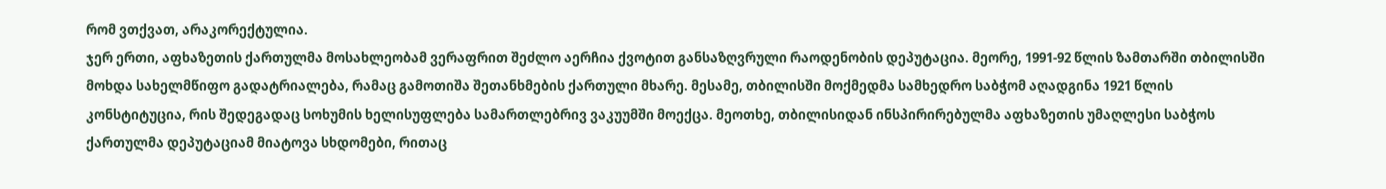რომ ვთქვათ, არაკორექტულია.
ჯერ ერთი, აფხაზეთის ქართულმა მოსახლეობამ ვერაფრით შეძლო აერჩია ქვოტით განსაზღვრული რაოდენობის დეპუტაცია. მეორე, 1991-92 წლის ზამთარში თბილისში მოხდა სახელმწიფო გადატრიალება, რამაც გამოთიშა შეთანხმების ქართული მხარე. მესამე, თბილისში მოქმედმა სამხედრო საბჭომ აღადგინა 1921 წლის კონსტიტუცია, რის შედეგადაც სოხუმის ხელისუფლება სამართლებრივ ვაკუუმში მოექცა. მეოთხე, თბილისიდან ინსპირირებულმა აფხაზეთის უმაღლესი საბჭოს ქართულმა დეპუტაციამ მიატოვა სხდომები, რითაც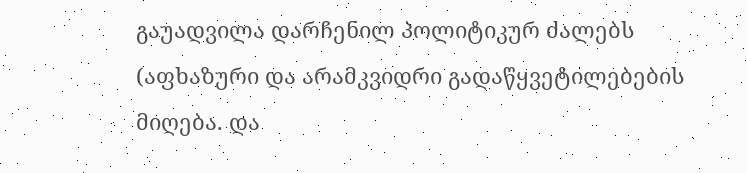გაუადვილა დარჩენილ პოლიტიკურ ძალებს (აფხაზური და არამკვიდრი გადაწყვეტილებების მიღება. და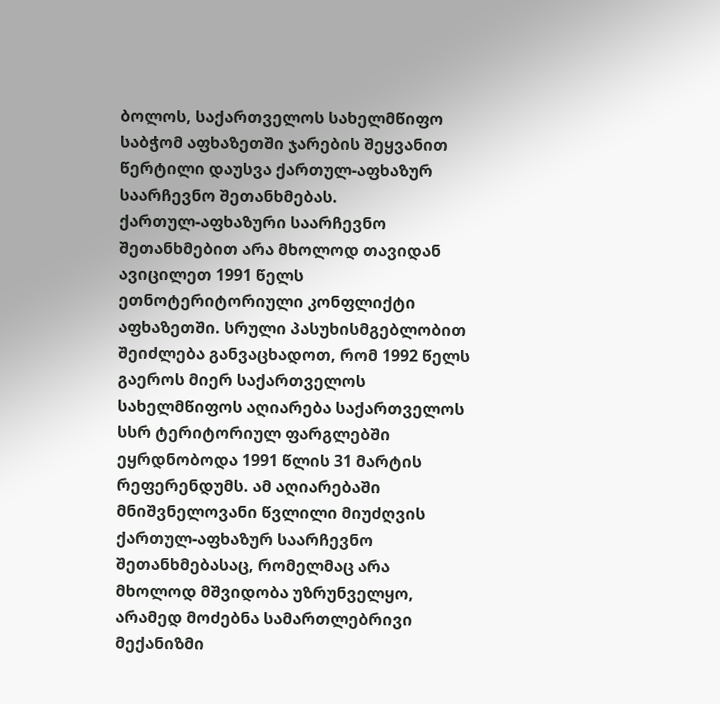ბოლოს, საქართველოს სახელმწიფო საბჭომ აფხაზეთში ჯარების შეყვანით წერტილი დაუსვა ქართულ-აფხაზურ საარჩევნო შეთანხმებას.
ქართულ-აფხაზური საარჩევნო შეთანხმებით არა მხოლოდ თავიდან ავიცილეთ 1991 წელს ეთნოტერიტორიული კონფლიქტი აფხაზეთში. სრული პასუხისმგებლობით შეიძლება განვაცხადოთ, რომ 1992 წელს გაეროს მიერ საქართველოს სახელმწიფოს აღიარება საქართველოს სსრ ტერიტორიულ ფარგლებში ეყრდნობოდა 1991 წლის 31 მარტის რეფერენდუმს. ამ აღიარებაში მნიშვნელოვანი წვლილი მიუძღვის ქართულ-აფხაზურ საარჩევნო შეთანხმებასაც, რომელმაც არა მხოლოდ მშვიდობა უზრუნველყო, არამედ მოძებნა სამართლებრივი მექანიზმი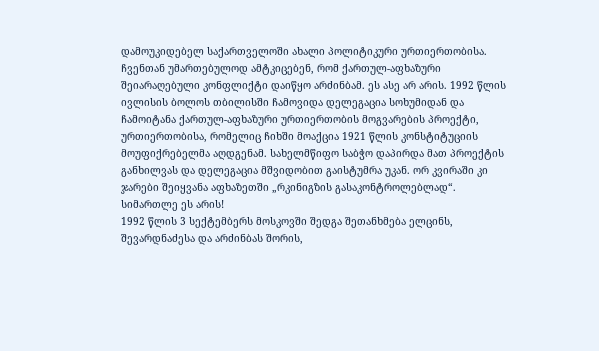დამოუკიდებელ საქართველოში ახალი პოლიტიკური ურთიერთობისა.
ჩვენთან უმართებულოდ ამტკიცებენ, რომ ქართულ-აფხაზური შეიარაღებული კონფლიქტი დაიწყო არძინბამ. ეს ასე არ არის. 1992 წლის ივლისის ბოლოს თბილისში ჩამოვიდა დელეგაცია სოხუმიდან და ჩამოიტანა ქართულ-აფხაზური ურთიერთობის მოგვარების პროექტი, ურთიერთობისა, რომელიც ჩიხში მოაქცია 1921 წლის კონსტიტუციის მოუფიქრებელმა აღდგენამ. სახელმწიფო საბჭო დაპირდა მათ პროექტის განხილვას და დელეგაცია მშვიდობით გაისტუმრა უკან. ორ კვირაში კი ჯარები შეიყვანა აფხაზეთში „რკინიგზის გასაკონტროლებლად“. სიმართლე ეს არის!
1992 წლის 3 სექტემბერს მოსკოვში შედგა შეთანხმება ელცინს, შევარდნაძესა და არძინბას შორის,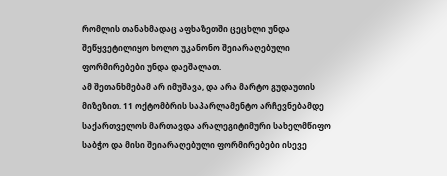რომლის თანახმადაც აფხაზეთში ცეცხლი უნდა შეწყვეტილიყო ხოლო უკანონო შეიარაღებული ფორმირებები უნდა დაეშალათ.
ამ შეთანხმებამ არ იმუშავა, და არა მარტო გუდაუთის მიზეზით. 11 ოქტომბრის საპარლამენტო არჩევნებამდე საქართველოს მართავდა არალეგიტიმური სახელმწიფო საბჭო და მისი შეიარაღებული ფორმირებები ისევე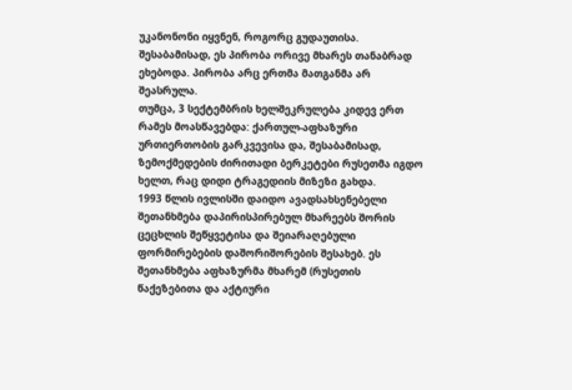უკანონონი იყვნენ, როგორც გუდაუთისა. შესაბამისად, ეს პირობა ორივე მხარეს თანაბრად ეხებოდა. პირობა არც ერთმა მათგანმა არ შეასრულა.
თუმცა, 3 სექტემბრის ხელშეკრულება კიდევ ერთ რამეს მოასწავებდა: ქართულ-აფხაზური ურთიერთობის გარკვევისა და, შესაბამისად, ზემოქმედების ძირითადი ბერკეტები რუსეთმა იგდო ხელთ, რაც დიდი ტრაგედიის მიზეზი გახდა.
1993 წლის ივლისში დაიდო ავადსახსენებელი შეთანხმება დაპირისპირებულ მხარეებს შორის ცეცხლის შეწყვეტისა და შეიარაღებული ფორმირებების დაშორიშორების შესახებ. ეს შეთანხმება აფხაზურმა მხარემ (რუსეთის წაქეზებითა და აქტიური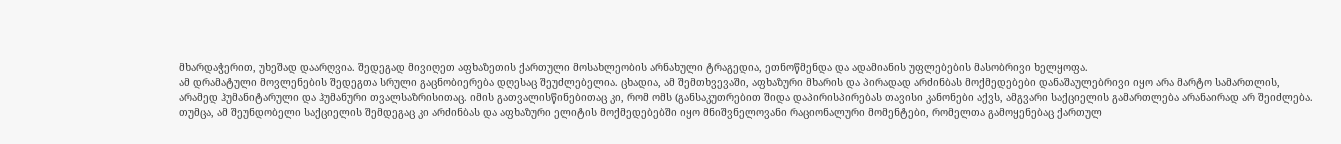მხარდაჭერით, უხეშად დაარღვია. შედეგად მივიღეთ აფხაზეთის ქართული მოსახლეობის არნახული ტრაგედია, ეთნოწმენდა და ადამიანის უფლებების მასობრივი ხელყოფა.
ამ დრამატული მოვლენების შედეგთა სრული გაცნობიერება დღესაც შეუძლებელია. ცხადია, ამ შემთხვევაში, აფხაზური მხარის და პირადად არძინბას მოქმედებები დანაშაულებრივი იყო არა მარტო სამართლის, არამედ ჰუმანიტარული და ჰუმანური თვალსაზრისითაც. იმის გათვალისწინებითაც კი, რომ ომს (განსაკუთრებით შიდა დაპირისპირებას თავისი კანონები აქვს, ამგვარი საქციელის გამართლება არანაირად არ შეიძლება.
თუმცა, ამ შეუნდობელი საქციელის შემდეგაც კი არძინბას და აფხაზური ელიტის მოქმედებებში იყო მნიშვნელოვანი რაციონალური მომენტები, რომელთა გამოყენებაც ქართულ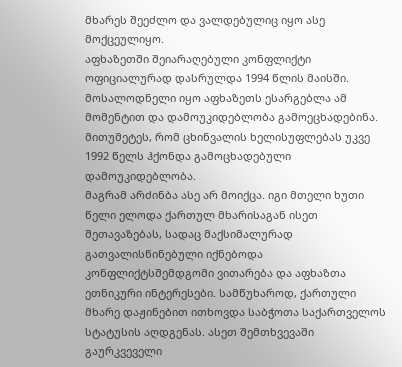მხარეს შეეძლო და ვალდებულიც იყო ასე მოქცეულიყო.
აფხაზეთში შეიარაღებული კონფლიქტი ოფიციალურად დასრულდა 1994 წლის მაისში. მოსალოდნელი იყო აფხაზეთს ესარგებლა ამ მომენტით და დამოუკიდებლობა გამოეცხადებინა. მითუმეტეს, რომ ცხინვალის ხელისუფლებას უკვე 1992 წელს ჰქონდა გამოცხადებული დამოუკიდებლობა.
მაგრამ არძინბა ასე არ მოიქცა. იგი მთელი ხუთი წელი ელოდა ქართულ მხარისაგან ისეთ შეთავაზებას, სადაც მაქსიმალურად გათვალისწინებული იქნებოდა კონფლიქტსშემდგომი ვითარება და აფხაზთა ეთნიკური ინტერესები. სამწუხაროდ, ქართული მხარე დაჟინებით ითხოვდა საბჭოთა საქართველოს სტატუსის აღდგენას. ასეთ შემთხვევაში გაურკვეველი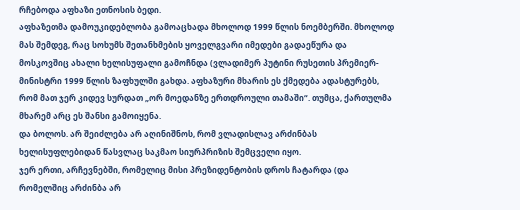რჩებოდა აფხაზი ეთნოსის ბედი.
აფხაზეთმა დამოუკიდებლობა გამოაცხადა მხოლოდ 1999 წლის ნოემბერში. მხოლოდ მას შემდეგ, რაც სოხუმს შეთანხმების ყოველგვარი იმედები გადაეწურა და მოსკოვშიც ახალი ხელისუფალი გამოჩნდა (ვლადიმერ პუტინი რუსეთის პრემიერ-მინისტრი 1999 წლის ზაფხულში გახდა. აფხაზური მხარის ეს ქმედება ადასტურებს, რომ მათ ჯერ კიდევ სურდათ „ორ მოედანზე ერთდროული თამაში“. თუმცა, ქართულმა მხარემ არც ეს შანსი გამოიყენა.
და ბოლოს. არ შეიძლება არ აღინიშნოს, რომ ვლადისლავ არძინბას ხელისუფლებიდან წასვლაც საკმაო სიურპრიზის შემცველი იყო.
ჯერ ერთი, არჩევნებში, რომელიც მისი პრეზიდენტობის დროს ჩატარდა (და რომელშიც არძინბა არ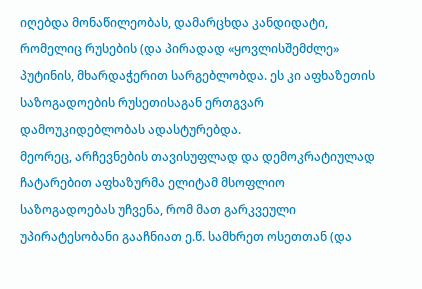იღებდა მონაწილეობას, დამარცხდა კანდიდატი, რომელიც რუსების (და პირადად «ყოვლისშემძლე» პუტინის, მხარდაჭერით სარგებლობდა. ეს კი აფხაზეთის საზოგადოების რუსეთისაგან ერთგვარ დამოუკიდებლობას ადასტურებდა.
მეორეც, არჩევნების თავისუფლად და დემოკრატიულად ჩატარებით აფხაზურმა ელიტამ მსოფლიო საზოგადოებას უჩვენა, რომ მათ გარკვეული უპირატესობანი გააჩნიათ ე.წ. სამხრეთ ოსეთთან (და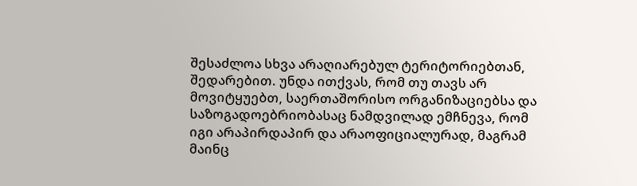შესაძლოა სხვა არაღიარებულ ტერიტორიებთან, შედარებით. უნდა ითქვას, რომ თუ თავს არ მოვიტყუებთ, საერთაშორისო ორგანიზაციებსა და საზოგადოებრიობასაც ნამდვილად ემჩნევა, რომ იგი არაპირდაპირ და არაოფიციალურად, მაგრამ მაინც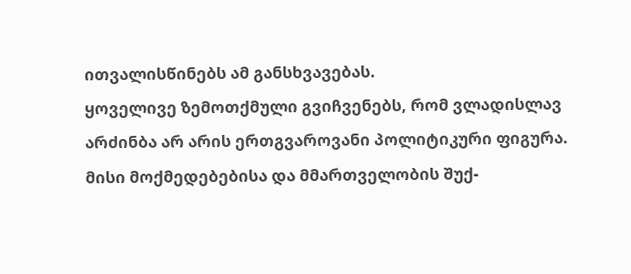ითვალისწინებს ამ განსხვავებას.
ყოველივე ზემოთქმული გვიჩვენებს, რომ ვლადისლავ არძინბა არ არის ერთგვაროვანი პოლიტიკური ფიგურა. მისი მოქმედებებისა და მმართველობის შუქ-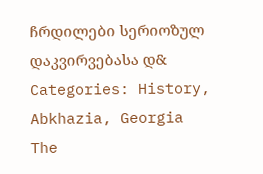ჩრდილები სერიოზულ დაკვირვებასა დ&
Categories: History, Abkhazia, Georgia
The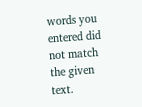words you entered did not match the given text.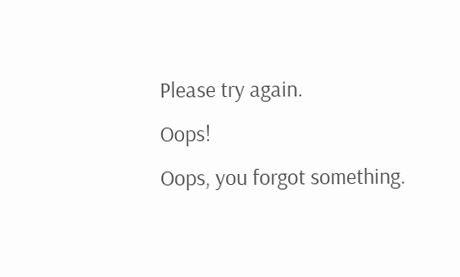Please try again.
Oops!
Oops, you forgot something.